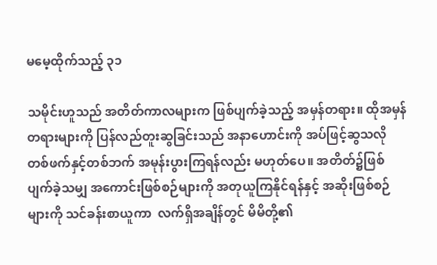မမေ့ထိုက်သည့် ၃၁

သမိုင်းဟူသည် အတိတ်ကာလများက ဖြစ်ပျက်ခဲ့သည့် အမှန်တရား။ ထိုအမှန်တရားများကို ပြန်လည်တူးဆွခြင်းသည် အနာဟောင်းကို အပ်ဖြင့်ဆွသလို တစ်ဖက်နှင့်တစ်ဘက် အမုန်းပွားကြရန်လည်း မဟုတ်ပေ။ အတိတ်၌ဖြစ် ပျက်ခဲ့သမျှ အကောင်းဖြစ်စဉ်များကို အတုယူကြနိုင်ရန်နှင့် အဆိုးဖြစ်စဉ်များကို သင်ခန်းစာယူကာ  လက်ရှိအချိန်တွင် မိမိတို့၏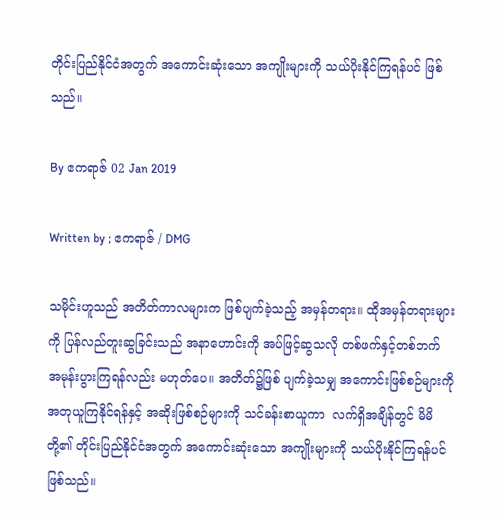တိုင်းပြည်နိုင်ငံအတွက် အကောင်းဆုံးသော အကျိုးများကို သယ်ပိုးနိုင်ကြရန်ပင် ဖြစ်သည်။

By ဧကရာဇ် 02 Jan 2019

Written by ; ဧကရာဇ် / DMG

သမိုင်းဟူသည် အတိတ်ကာလများက ဖြစ်ပျက်ခဲ့သည့် အမှန်တရား။ ထိုအမှန်တရားများကို ပြန်လည်တူးဆွခြင်းသည် အနာဟောင်းကို အပ်ဖြင့်ဆွသလို တစ်ဖက်နှင့်တစ်ဘက် အမုန်းပွားကြရန်လည်း မဟုတ်ပေ။ အတိတ်၌ဖြစ် ပျက်ခဲ့သမျှ အကောင်းဖြစ်စဉ်များကို အတုယူကြနိုင်ရန်နှင့် အဆိုးဖြစ်စဉ်များကို သင်ခန်းစာယူကာ  လက်ရှိအချိန်တွင် မိမိတို့၏ တိုင်းပြည်နိုင်ငံအတွက် အကောင်းဆုံးသော အကျိုးများကို သယ်ပိုးနိုင်ကြရန်ပင် ဖြစ်သည်။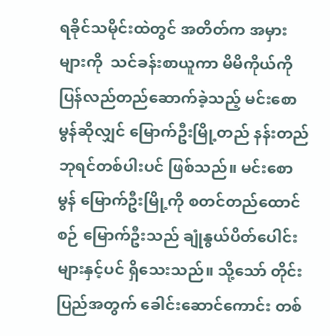ရခိုင်သမိုင်းထဲတွင် အတိတ်က အမှားများကို  သင်ခန်းစာယူကာ မိမိကိုယ်ကို ပြန်လည်တည်ဆောက်ခဲ့သည့် မင်းစောမွန်ဆိုလျှင် မြောက်ဦးမြို့တည် နန်းတည်ဘုရင်တစ်ပါးပင် ဖြစ်သည်။ မင်းစောမွန် မြောက်ဦးမြို့ကို စတင်တည်ထောင်စဉ် မြောက်ဦးသည် ချုံနွယ်ပိတ်ပေါင်းများနှင့်ပင် ရှိသေးသည်။ သို့သော် တိုင်းပြည်အတွက် ခေါင်းဆောင်ကောင်း တစ်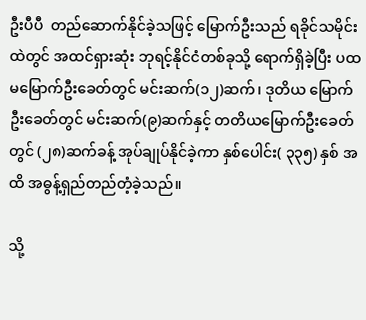ဦးပီပီ  တည်ဆောက်နိုင်ခဲ့သဖြင့် မြောက်ဦးသည် ရခိုင်သမိုင်းထဲတွင် အထင်ရှားဆုံး ဘုရင့်နိုင်ငံတစ်ခုသို့ ရောက်ရှိခဲ့ပြီး ပထမမြောက်ဦးခေတ်တွင် မင်းဆက်(၁၂)ဆက်၊ ဒုတိယ မြောက်ဦးခေတ်တွင် မင်းဆက်(၉)ဆက်နှင့် တတိယမြောက်ဦးခေတ်တွင် (၂၈)ဆက်ခန့် အုပ်ချုပ်နိုင်ခဲ့ကာ နှစ်ပေါင်း( ၃၃၅) နှစ် အထိ အဓွန့်ရှည်တည်တံ့ခဲ့သည်။

သို့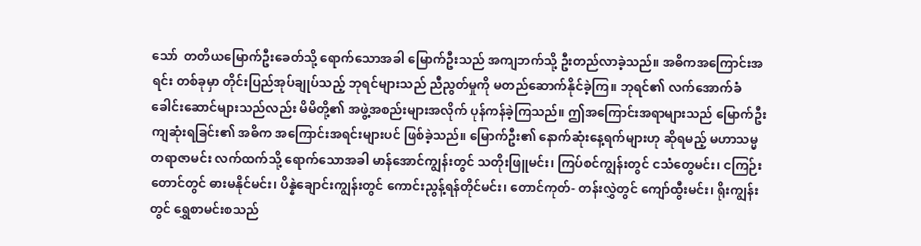သော်  တတိယမြောက်ဦးခေတ်သို့ ရောက်သောအခါ မြောက်ဦးသည် အကျဘက်သို့ ဦးတည်လာခဲ့သည်။ အဓိကအကြောင်းအရင်း တစ်ခုမှာ တိုင်းပြည်အုပ်ချုပ်သည့် ဘုရင်များသည် ညီညွတ်မှုကို မတည်ဆောက်နိုင်ခဲ့ကြ။ ဘုရင်၏ လက်အောက်ခံ ခေါင်းဆောင်များသည်လည်း မိမိတို့၏ အဖွဲ့အစည်းများအလိုက် ပုန်ကန်ခဲ့ကြသည်။ ဤအကြောင်းအရာများသည် မြောက်ဦးကျဆုံးရခြင်း၏ အဓိက အကြောင်းအရင်းများပင် ဖြစ်ခဲ့သည်။ မြောက်ဦး၏ နောက်ဆုံးနေ့ရက်များဟု ဆိုရမည့် မဟာသမ္မတရာဇာမင်း လက်ထက်သို့ ရောက်သောအခါ မာန်အောင်ကျွန်းတွင် သတိုးဖြူမင်း၊ ကြပ်စင်ကျွန်းတွင် ငသံတွေမင်း၊ ငကြဉ်းတောင်တွင် ဓားမနိုင်မင်း၊ ပိန္နဲချောင်းကျွန်းတွင် ကောင်းညွန့်ရန်တိုင်မင်း၊ တောင်ကုတ်- တန်းလွှဲတွင် ကျော်ထွီးမင်း၊ ရိုးကျွန်းတွင် ရွှေစာမင်းစသည်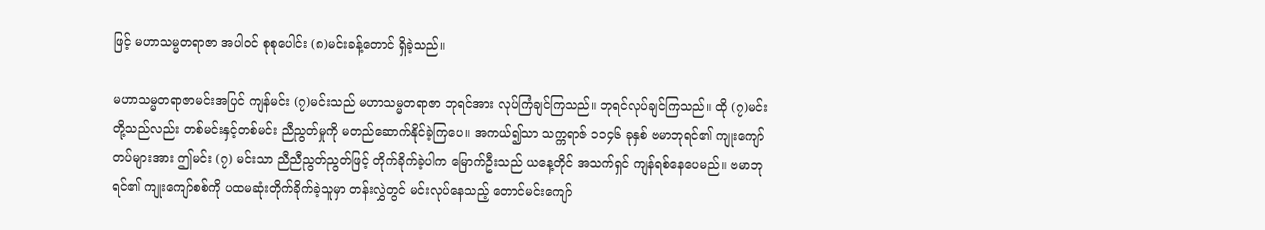ဖြင့် မဟာသမ္မတရာဇာ အပါဝင် စုစုပေါင်း (၈)မင်းခန့်တောင် ရှိခဲ့သည်။

မဟာသမ္မတရာဇာမင်းအပြင် ကျန်မင်း (၇)မင်းသည် မဟာသမ္မတရာဇာ ဘုရင်အား လုပ်ကြံချင်ကြသည်။ ဘုရင်လုပ်ချင်ကြသည်။ ထို (၇)မင်းတို့သည်လည်း တစ်မင်းနှင့်တစ်မင်း ညီညွတ်မှုကို မတည်ဆောက်နိုင်ခဲ့ကြပေ။ အကယ်၍သာ သက္ကရာဇ် ၁၁၄၆ ခုနှစ် ဗမာဘုရင်၏ ကျုးကျော်တပ်များအား ဤမင်း (၇) မင်းသာ ညီညီညွတ်ညွတ်ဖြင့် တိုက်ခိုက်ခဲ့ပါက မြောက်ဦးသည် ယနေ့တိုင် အသက်ရှင် ကျန်ရစ်နေပေမည်။ ဗမာဘုရင်၏ ကျုးကျော်စစ်ကို ပထမဆုံးတိုက်ခိုက်ခဲ့သူမှာ တန်းလွှဲတွင် မင်းလုပ်နေသည့် တောင်မင်းကျော်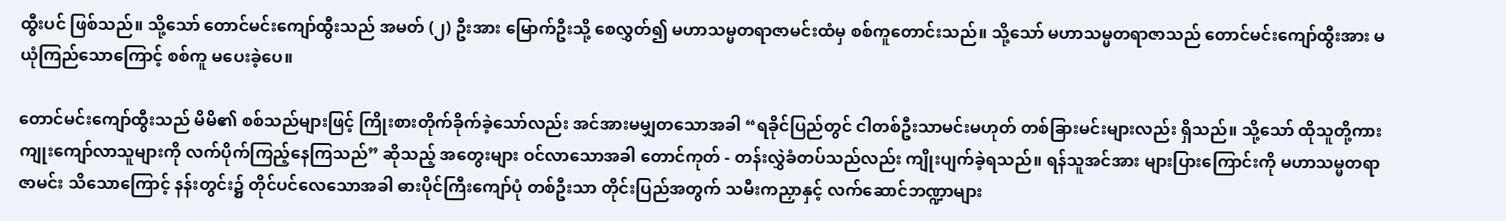ထွီးပင် ဖြစ်သည်။ သို့သော် တောင်မင်းကျော်ထွီးသည် အမတ် (၂) ဦးအား မြောက်ဦးသို့ စေလွှတ်၍ မဟာသမ္မတရာဇာမင်းထံမှ စစ်ကူတောင်းသည်။ သို့သော် မဟာသမ္မတရာဇာသည် တောင်မင်းကျော်ထွီးအား မယုံကြည်သောကြောင့် စစ်ကူ မပေးခဲ့ပေ။

တောင်မင်းကျော်ထွီးသည် မိမိ၏ စစ်သည်များဖြင့် ကြိုးစားတိုက်ခိုက်ခဲ့သော်လည်း အင်အားမမျှတသောအခါ “ရခိုင်ပြည်တွင် ငါတစ်ဦးသာမင်းမဟုတ် တစ်ခြားမင်းများလည်း ရှိသည်။ သို့သော် ထိုသူတို့ကား ကျုးကျော်လာသူများကို လက်ပိုက်ကြည့်နေကြသည်” ဆိုသည့် အတွေးများ ဝင်လာသောအခါ တောင်ကုတ် - တန်းလွှဲခံတပ်သည်လည်း ကျိုးပျက်ခဲ့ရသည်။ ရန်သူအင်အား များပြားကြောင်းကို မဟာသမ္မတရာဇာမင်း သိသောကြောင့် နန်းတွင်း၌ တိုင်ပင်လေသောအခါ ဓားပိုင်ကြီးကျော်ပုံ တစ်ဦးသာ တိုင်းပြည်အတွက် သမီးကညှာနှင့် လက်ဆောင်ဘဏ္ဍာများ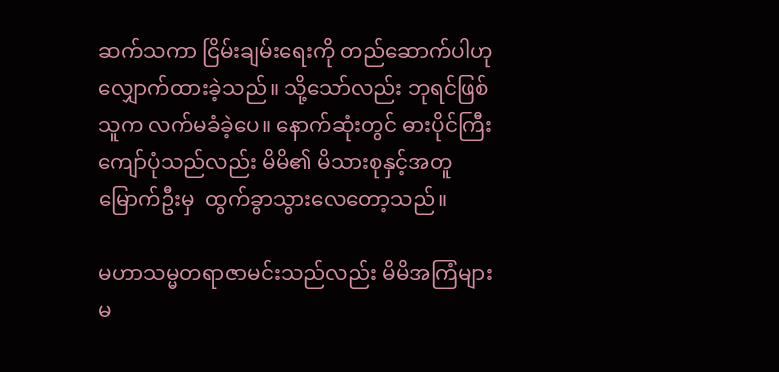ဆက်သကာ ငြိမ်းချမ်းရေးကို တည်ဆောက်ပါဟု လျှောက်ထားခဲ့သည်။ သို့သော်လည်း ဘုရင်ဖြစ်သူက လက်မခံခဲ့ပေ။ နောက်ဆုံးတွင် ဓားပိုင်ကြီး ကျော်ပုံသည်လည်း မိမိ၏ မိသားစုနှင့်အတူ မြောက်ဦးမှ  ထွက်ခွာသွားလေတော့သည်။

မဟာသမ္မတရာဇာမင်းသည်လည်း မိမိအကြံများ မ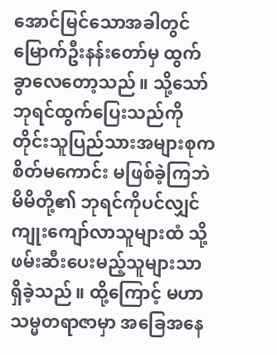အောင်မြင်သောအခါတွင် မြောက်ဦးနန်းတော်မှ ထွက်ခွာလေတော့သည်။ သို့သော် ဘုရင်ထွက်ပြေးသည်ကို တိုင်းသူပြည်သားအများစုက စိတ်မကောင်း မဖြစ်ခဲ့ကြဘဲ မိမိတို့၏ ဘုရင်ကိုပင်လျှင် ကျုးကျော်လာသူများထံ သို့ ဖမ်းဆီးပေးမည့်သူများသာ ရှိခဲ့သည်။ ထို့ကြောင့် မဟာသမ္မတရာဇာမှာ အခြေအနေ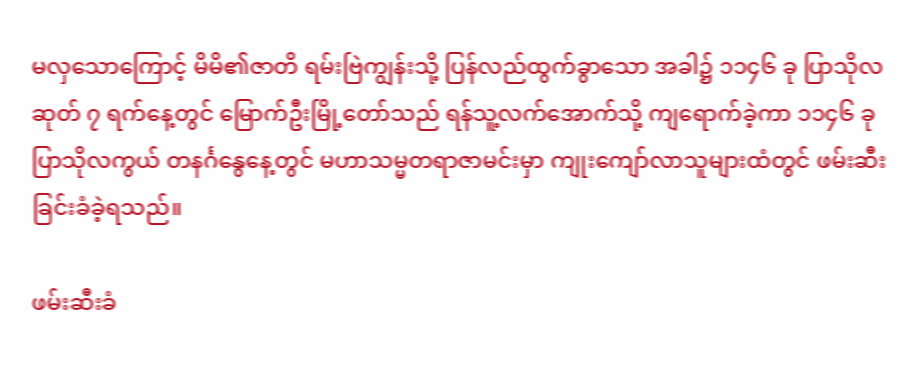မလှသောကြောင့် မိမိ၏ဇာတိ ရမ်းဗြဲကျွန်းသို့ ပြန်လည်ထွက်ခွာသော အခါ၌ ၁၁၄၆ ခု ပြာသိုလဆုတ် ၇ ရက်နေ့တွင် မြောက်ဦးမြို့တော်သည် ရန်သူ့လက်အောက်သို့ ကျရောက်ခဲ့ကာ ၁၁၄၆ ခု ပြာသိုလကွယ် တနင်္ဂနွေနေ့တွင် မဟာသမ္မတရာဇာမင်းမှာ ကျုးကျော်လာသူများထံတွင် ဖမ်းဆီးခြင်းခံခဲ့ရသည်။

ဖမ်းဆီးခံ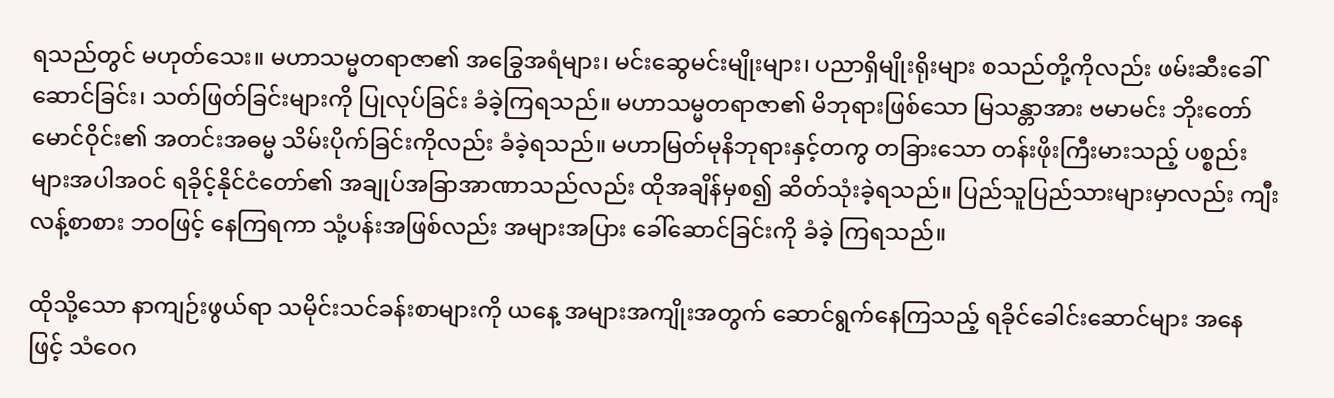ရသည်တွင် မဟုတ်သေး။ မဟာသမ္မတရာဇာ၏ အခြွေအရံများ၊ မင်းဆွေမင်းမျိုးများ၊ ပညာရှိမျိုးရိုးများ စသည်တို့ကိုလည်း ဖမ်းဆီးခေါ်ဆောင်ခြင်း၊ သတ်ဖြတ်ခြင်းများကို ပြုလုပ်ခြင်း ခံခဲ့ကြရသည်။ မဟာသမ္မတရာဇာ၏ မိဘုရားဖြစ်သော မြသန္တာအား ဗမာမင်း ဘိုးတော်မောင်ဝိုင်း၏ အတင်းအဓမ္မ သိမ်းပိုက်ခြင်းကိုလည်း ခံခဲ့ရသည်။ မဟာမြတ်မုနိဘုရားနှင့်တကွ တခြားသော တန်းဖိုးကြီးမားသည့် ပစ္စည်းများအပါအဝင် ရခိုင့်နိုင်ငံတော်၏ အချုပ်အခြာအာဏာသည်လည်း ထိုအချိန်မှစ၍ ဆိတ်သုံးခဲ့ရသည်။ ပြည်သူပြည်သားများမှာလည်း ကျီးလန့်စာစား ဘဝဖြင့် နေကြရကာ သုံ့ပန်းအဖြစ်လည်း အများအပြား ခေါ်ဆောင်ခြင်းကို ခံခဲ့ ကြရသည်။

ထိုသို့သော နာကျဉ်းဖွယ်ရာ သမိုင်းသင်ခန်းစာများကို ယနေ့ အများအကျိုးအတွက် ဆောင်ရွက်နေကြသည့် ရခိုင်ခေါင်းဆောင်များ အနေဖြင့် သံဝေဂ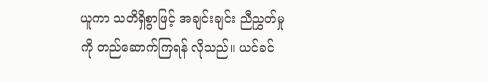ယူကာ သတိရှိစွာဖြင့် အချင်းချင်း ညီညွှတ်မှုကို တည်ဆောက်ကြရန် လိုသည်။ ယင်ခင်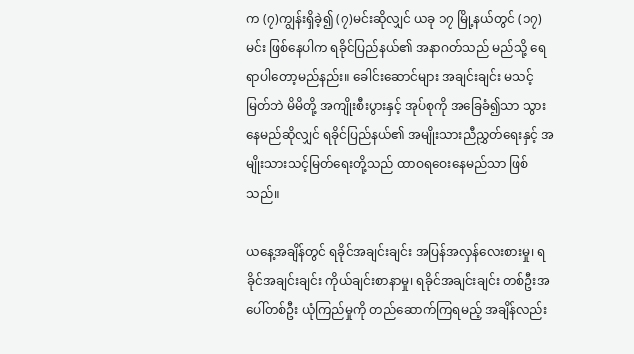က (၇)ကျွန်းရှိခဲ့၍ (၇)မင်းဆိုလျှင် ယခု ၁၇ မြို့နယ်တွင် (၁၇)မင်း ဖြစ်နေပါက ရခိုင်ပြည်နယ်၏ အနာဂတ်သည် မည်သို့ ရေရာပါတော့မည်နည်း။ ခေါင်းဆောင်များ အချင်းချင်း မသင့်မြတ်ဘဲ မိမိတို့ အကျိုးစီးပွားနှင့် အုပ်စုကို အခြေခံ၍သာ သွားနေမည်ဆိုလျှင် ရခိုင်ပြည်နယ်၏ အမျိုးသားညီညွှတ်ရေးနှင့် အမျိုးသားသင့်မြတ်ရေးတို့သည် ထာဝရဝေးနေမည်သာ ဖြစ်သည်။

ယနေ့အချိန်တွင် ရခိုင်အချင်းချင်း အပြန်အလှန်လေးစားမှု၊ ရခိုင်အချင်းချင်း ကိုယ်ချင်းစာနာမှု၊ ရခိုင်အချင်းချင်း တစ်ဦးအပေါ်တစ်ဦး ယုံကြည်မှုကို တည်ဆောက်ကြရမည့် အချိန်လည်း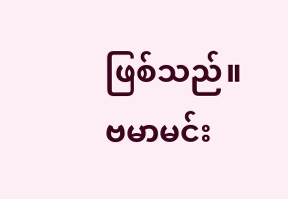ဖြစ်သည်။ ဗမာမင်း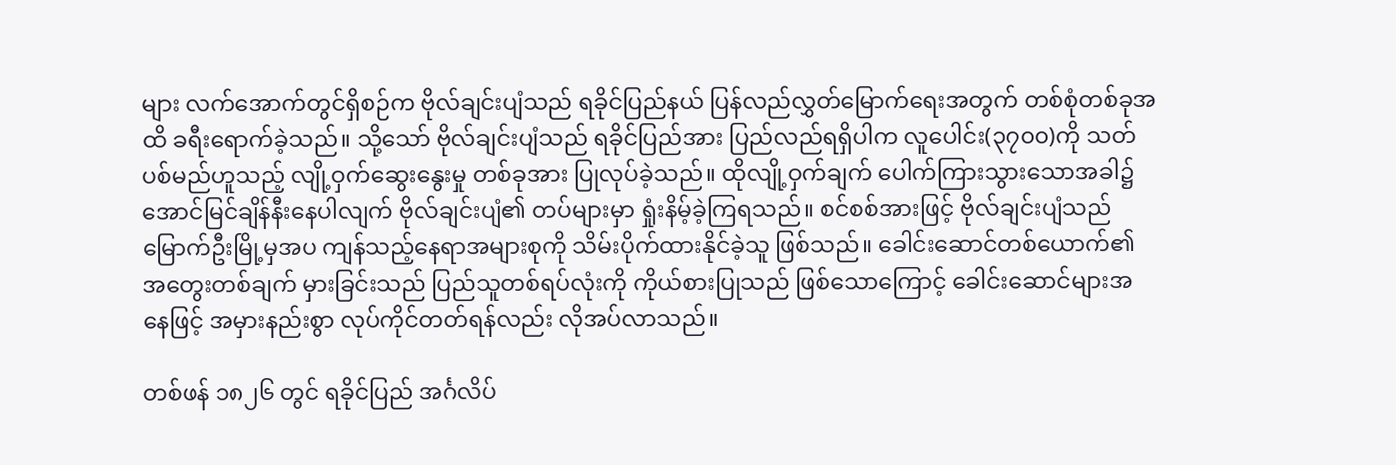များ လက်အောက်တွင်ရှိစဉ်က ဗိုလ်ချင်းပျံသည် ရခိုင်ပြည်နယ် ပြန်လည်လွှတ်မြောက်ရေးအတွက် တစ်စုံတစ်ခုအထိ ခရီးရောက်ခဲ့သည်။ သို့သော် ဗိုလ်ချင်းပျံသည် ရခိုင်ပြည်အား ပြည်လည်ရရှိပါက လူပေါင်း(၃၇၀၀)ကို သတ်ပစ်မည်ဟူသည့် လျို့ဝှက်ဆွေးနွေးမှု တစ်ခုအား ပြုလုပ်ခဲ့သည်။ ထိုလျို့ဝှက်ချက် ပေါက်ကြားသွားသောအခါ၌ အောင်မြင်ချိန်နီးနေပါလျက် ဗိုလ်ချင်းပျံ၏ တပ်များမှာ ရှုံးနိမ့်ခဲ့ကြရသည်။ စင်စစ်အားဖြင့် ဗိုလ်ချင်းပျံသည် မြောက်ဦးမြို့မှအပ ကျန်သည့်နေရာအများစုကို သိမ်းပိုက်ထားနိုင်ခဲ့သူ ဖြစ်သည်။ ခေါင်းဆောင်တစ်ယောက်၏ အတွေးတစ်ချက် မှားခြင်းသည် ပြည်သူတစ်ရပ်လုံးကို ကိုယ်စားပြုသည် ဖြစ်သောကြောင့် ခေါင်းဆောင်များအနေဖြင့် အမှားနည်းစွာ လုပ်ကိုင်တတ်ရန်လည်း လိုအပ်လာသည်။

တစ်ဖန် ၁၈၂၆ တွင် ရခိုင်ပြည် အင်္ဂလိပ်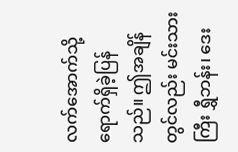လက်အောက်သို့ ရောက်ရှိခဲ့ပြန် သည်။ ဤအချိန်တွင်လည်း မင်းသားကြီး ရွှီဘန်း၊ ဒေး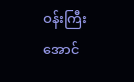ဝန်းကြီး အောင်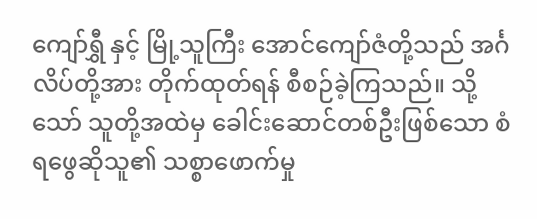ကျော်ရွှီ နှင့် မြို့သူကြီး အောင်ကျော်ဇံတို့သည် အင်္ဂလိပ်တို့အား တိုက်ထုတ်ရန် စီစဉ်ခဲ့ကြသည်။ သို့သော် သူတို့အထဲမှ ခေါင်းဆောင်တစ်ဦးဖြစ်သော စံရဖွေဆိုသူ၏ သစ္စာဖောက်မှု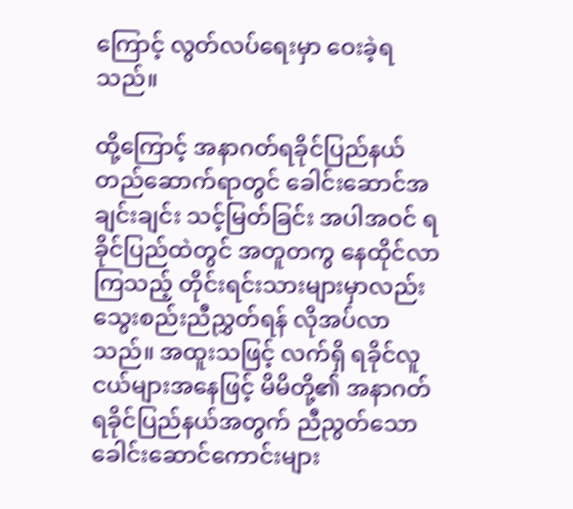ကြောင့် လွတ်လပ်ရေးမှာ ဝေးခဲ့ရသည်။

ထို့ကြောင့် အနာဂတ်ရခိုင်ပြည်နယ် တည်ဆောက်ရာတွင် ခေါင်းဆောင်အချင်းချင်း သင့်မြတ်ခြင်း အပါအဝင် ရခိုင်ပြည်ထဲတွင် အတူတကွ နေထိုင်လာကြသည့် တိုင်းရင်းသားများမှာလည်း သွေးစည်းညီညွှတ်ရန် လိုအပ်လာသည်။ အထူးသဖြင့် လက်ရှိ ရခိုင်လူငယ်များအနေဖြင့် မိမိတို့၏ အနာဂတ် ရခိုင်ပြည်နယ်အတွက် ညီညွတ်သော ခေါင်းဆောင်ကောင်းများ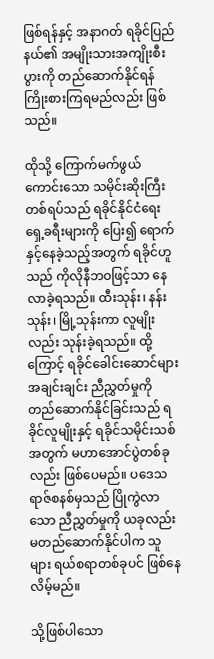ဖြစ်ရန်နှင့် အနာဂတ် ရခိုင်ပြည်နယ်၏ အမျိုးသားအကျိုးစီးပွားကို တည်ဆောက်နိုင်ရန် ကြိုးစားကြရမည်လည်း ဖြစ်သည်။

ထိုသို့ ကြောက်မက်ဖွယ်ကောင်းသော သမိုင်းဆိုးကြီးတစ်ရပ်သည် ရခိုင်နိုင်ငံရေး ရှေ့ခရီးများကို ပြေး၍ ရောက်နှင့်နေခဲ့သည့်အတွက် ရခိုင်ဟူသည် ကိုလိုနီဘဝဖြင့်သာ နေလာခဲ့ရသည်။ ထီးသုန်း၊ နန်းသုန်း၊ မြို့သုန်းကာ လူမျိုးလည်း သုန်းခဲ့ရသည်။ ထို့ကြောင့် ရခိုင်ခေါင်းဆောင်များ အချင်းချင်း ညီညွှတ်မှုကို တည်ဆောက်နိုင်ခြင်းသည် ရခိုင်လူမျိုးနှင့် ရခိုင်သမိုင်းသစ်အတွက် မဟာအောင်ပွဲတစ်ခုလည်း ဖြစ်ပေမည်။ ပဒေသရာဇ်စနစ်မှသည် ပြိုကွဲလာသော ညီညွှတ်မှုကို ယခုလည်း မတည်ဆောက်နိုင်ပါက သူများ ရယ်စရာတစ်ခုပင် ဖြစ်နေလိမ့်မည်။

သို့ဖြစ်ပါသော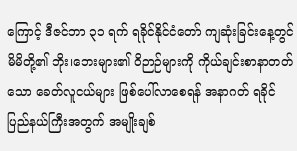ကြောင့် ဒီဇင်ဘာ ၃၁ ရက် ရခိုင်နိုင်ငံတော် ကျဆုံးခြင်းနေ့တွင် မိမိတို့၏ ဘိုး၊ဘေးများ၏ ဝိဉာဉ်များကို ကိုယ်ချင်းစာနာတတ်သော ခေတ်လူငယ်များ ဖြစ်ပေါ်လာစေရန် အနာဂတ် ရခိုင်ပြည်နယ်ကြီးအတွက် အမျိုးချစ်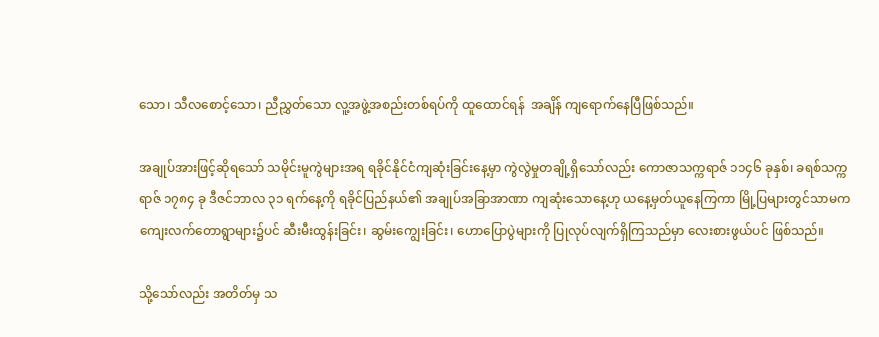သော၊ သီလစောင့်သော၊ ညီညွှတ်သော လူ့အဖွဲ့အစည်းတစ်ရပ်ကို ထူထောင်ရန်  အချိန် ကျရောက်နေပြီဖြစ်သည်။

အချုပ်အားဖြင့်ဆိုရသော် သမိုင်းမူကွဲများအရ ရခိုင်နိုင်ငံကျဆုံးခြင်းနေ့မှာ ကွဲလွဲမှုတချို့ရှိသော်လည်း ကောဇာသက္ကရာဇ် ၁၁၄၆ ခုနှစ်၊ ခရစ်သက္ကရာဇ် ၁၇၈၄ ခု ဒီဇင်ဘာလ ၃၁ ရက်နေ့ကို ရခိုင်ပြည်နယ်၏ အချုပ်အခြာအာဏာ ကျဆုံးသောနေ့ဟု ယနေ့မှတ်ယူနေကြကာ မြို့ပြများတွင်သာမက ကျေးလက်တောရွာများ၌ပင် ဆီးမီးထွန်းခြင်း၊ ဆွမ်းကျွေးခြင်း၊ ဟောပြောပွဲများကို ပြုလုပ်လျက်ရှိကြသည်မှာ လေးစားဖွယ်ပင် ဖြစ်သည်။

သို့သော်လည်း အတိတ်မှ သ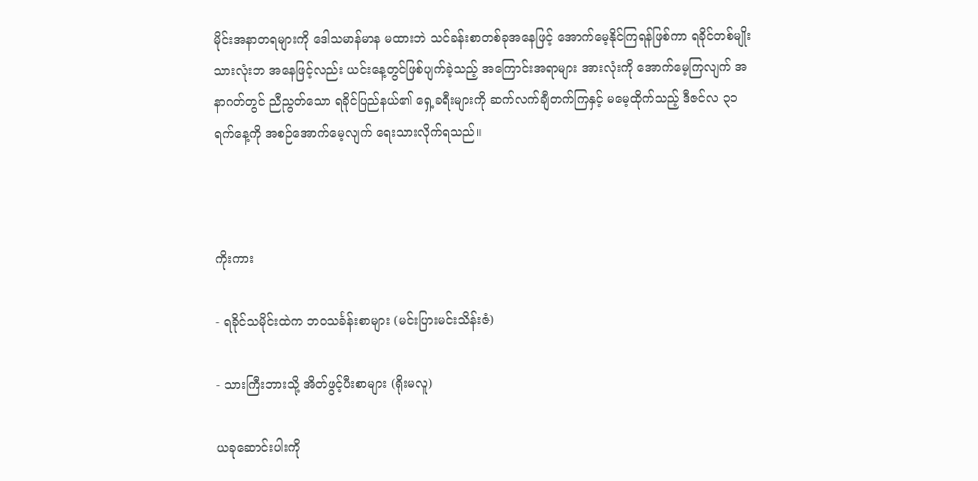မိုင်းအနာတရများကို ဒေါသမာန်မာန မထားဘဲ သင်ခန်းစာတစ်ခုအနေဖြင့် အောက်မေ့နိုင်ကြရန်ဖြစ်ကာ ရခိုင်တစ်မျိုးသားလုံးဘ အနေဖြင့်လည်း ယင်းနေ့တွင်ဖြစ်ပျက်ခဲ့သည့် အကြောင်းအရာများ အားလုံးကို အောက်မေ့ကြလျက် အနာဂတ်တွင် ညီညွတ်သော ရခိုင်ပြည်နယ်၏ ရှေ့ခရီးများကို ဆက်လက်ချီတက်ကြနှင့် မမေ့ထိုက်သည့် ဒီဇင်လ ၃၁ ရက်နေ့ကို အစဉ်အောက်မေ့လျက် ရေးသားလိုက်ရသည်။



ကိုးကား

- ရခိုင်သမိုင်းထဲက ဘဝသင်္ခန်းစာများ (မင်းပြားမင်းသိန်းဇံ)

- သားကြီးဘားသို့ အိတ်ဖွင့်ပီးစာများ (ရိုးမလူ)

ယခုဆောင်းပါးကို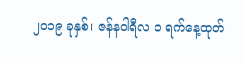၂၀၁၉ ခုနှစ်၊ ဇန်နဝါရီလ ၁ ရက်နေ့ထုတ်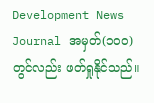Development News Journal အမှတ်(၁၀၀) တွင်လည်း ဖတ်ရှုနိုင်သည်။